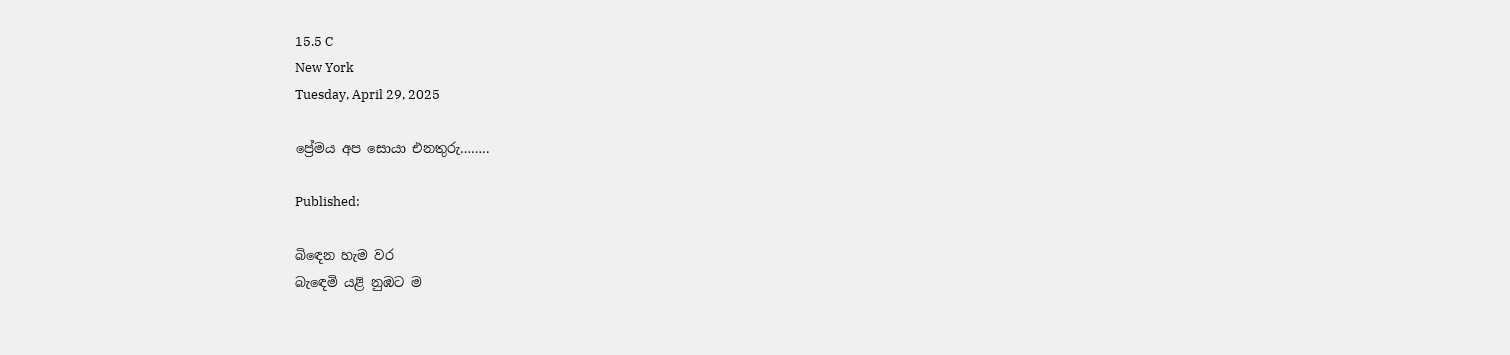15.5 C
New York
Tuesday, April 29, 2025

ප්‍රේමය අප සොයා එනතුරු……..

Published:

බිඳෙන හැම වර
බැඳෙමි යළි නුඹට ම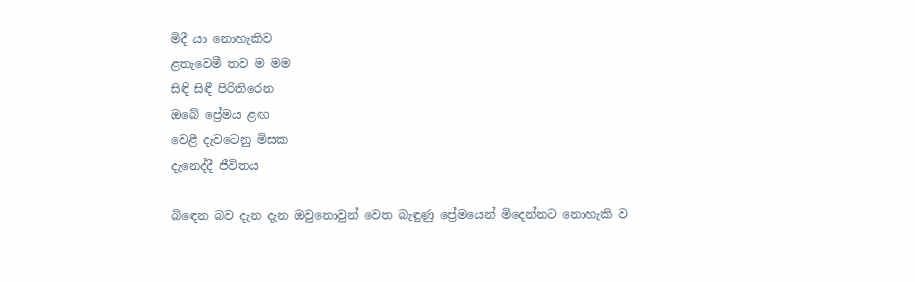මිදී යා නොහැකිව
ළතැවෙමී තව ම මම
සිඳි සිඳී පිරිතිරෙන
ඔබේ ප්‍රේමය ළඟ
වෙළී දැවටෙනු මිසක
දැනෙද්දී ජීවිතය

බිඳෙන බව දැන දැන ඔවුනොවුන් වෙත බැඳුණු ප්‍රේමයෙන් මිදෙන්නට නොහැකි ව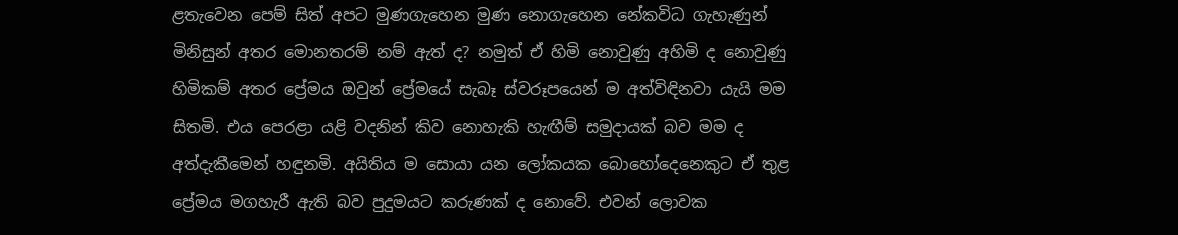ළතැවෙන පෙම් සිත් අපට මුණගැහෙන මුණ නොගැහෙන නේකවිධ ගැහැණුන් මිනිසුන් අතර මොනතරම් නම් ඇත් ද? නමුත් ඒ හිමි නොවුණු අහිමි ද නොවුණු හිමිකම් අතර ප්‍රේමය ඔවුන් ප්‍රේමයේ සැබෑ ස්වරූපයෙන් ම අත්විඳිනවා යැයි මම සිතමි. එය පෙරළා යළි වදනින් කිව නොහැකි හැඟීම් සමුදායක් බව මම ද අත්දැකීමෙන් හඳුනමි. අයිතිය ම සොයා යන ලෝකයක බොහෝදෙනෙකුට ඒ තුළ ප්‍රේමය මගහැරී ඇති බව පුදුමයට කරුණක් ද නොවේ. එවන් ලොවක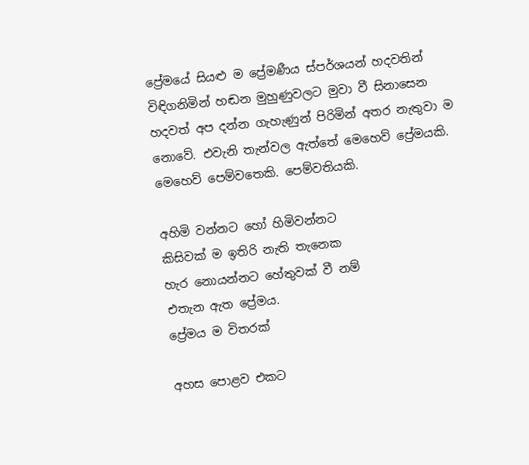ප්‍රේමයේ සියළු ම ප්‍රේමණීය ස්පර්ශයන් හදවතින් විඳිගනිමින් හඬන මුහුණුවලට මුවා වී සිනාසෙන හදවත් අප දන්න ගැහැණුන් පිරිමින් අතර නැතුවා ම නොවේ. එවැනි තැන්වල ඇත්තේ මෙහෙව් ප්‍රේමයකි. මෙහෙව් පෙම්වතෙකි. පෙම්වතියකි.

අහිමි වන්නට හෝ හිමිවන්නට
කිසිවක් ම ඉතිරි නැති තැනෙක
හැර නොයන්නට හේතුවක් වී නම්
එතැන ඇත ප්‍රේමය.
ප්‍රේමය ම විතරක්

අහස පොළව එකට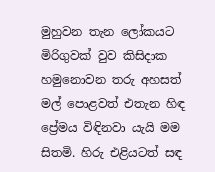මුහුවන තැන ලෝකයට මිරිගුවක් වුව කිසිදාක හමුනොවන තරු අහසත් මල් පොළවත් එතැන හිඳ ප්‍රේමය විඳිනවා යැයි මම සිතමි. හිරු එළියටත් සඳ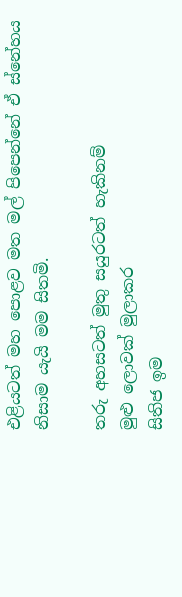එළියටත් මහ පොළව මත මල් පිපෙන්නේ ඒ ස්නේහය නිසාම යැයි මම සිතමි.

තරු අහසටත් මුතු සයුරටත් හැකිනම්
මුළු ලොවක් මුලාකර
සිතිජ ඉම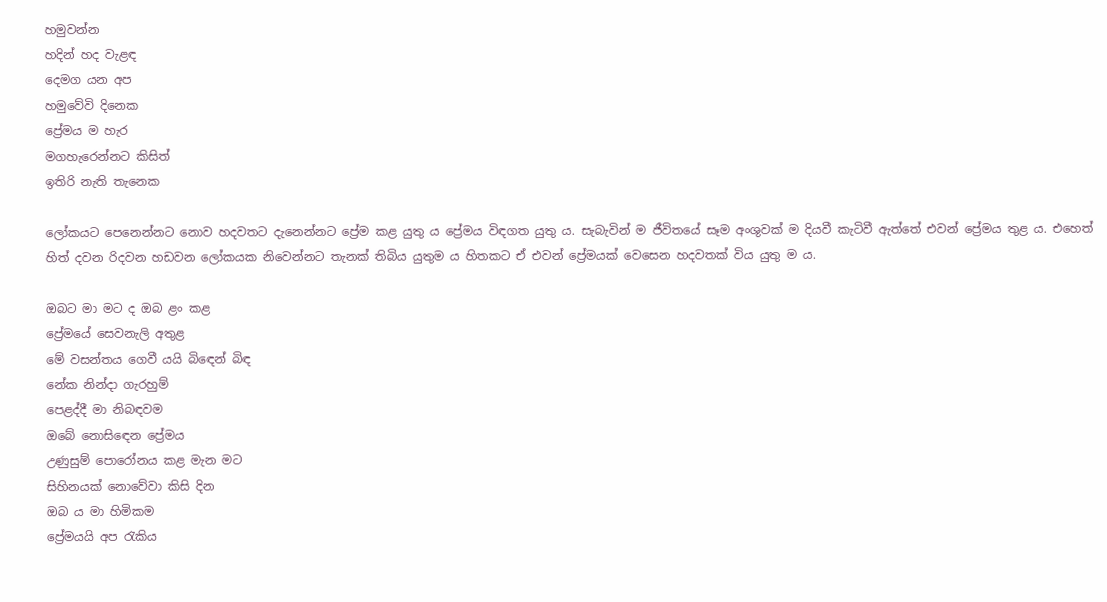හමුවන්න
හදින් හද වැළඳ
දෙමග යන අප
හමුවේවි දිනෙක
ප්‍රේමය ම හැර
මගහැරෙන්නට කිසිත්
ඉතිරි නැති තැනෙක

ලෝකයට පෙනෙන්නට නොව හදවතට දැනෙන්නට ප්‍රේම කළ යුතු ය ප්‍රේමය විඳගත යුතු ය. සැබැවින් ම ජීවිතයේ සෑම අංශුවක් ම දියවී කැටිවී ඇත්තේ එවන් ප්‍රේමය තුළ ය. එහෙත් හිත් දවන රිදවන හඩවන ලෝකයක නිවෙන්නට තැනක් තිබිය යුතුම ය හිතකට ඒ එවන් ප්‍රේමයක් වෙසෙන හදවතක් විය යුතු ම ය.

ඔබට මා මට ද ඔබ ළං කළ
ප්‍රේමයේ සෙවනැලි අතුළ
මේ වසන්තය ගෙවී යයි බිඳෙන් බිඳ
නේක නින්දා ගැරහුම්
පෙළද්දී මා නිබඳවම
ඔබේ නොසිඳෙන ප්‍රේමය
උණුසුම් පොරෝනය කළ මැන මට
සිහිනයක් නොවේවා කිසි දින
ඔබ ය මා හිමිකම
ප්‍රේමයයි අප රැකිය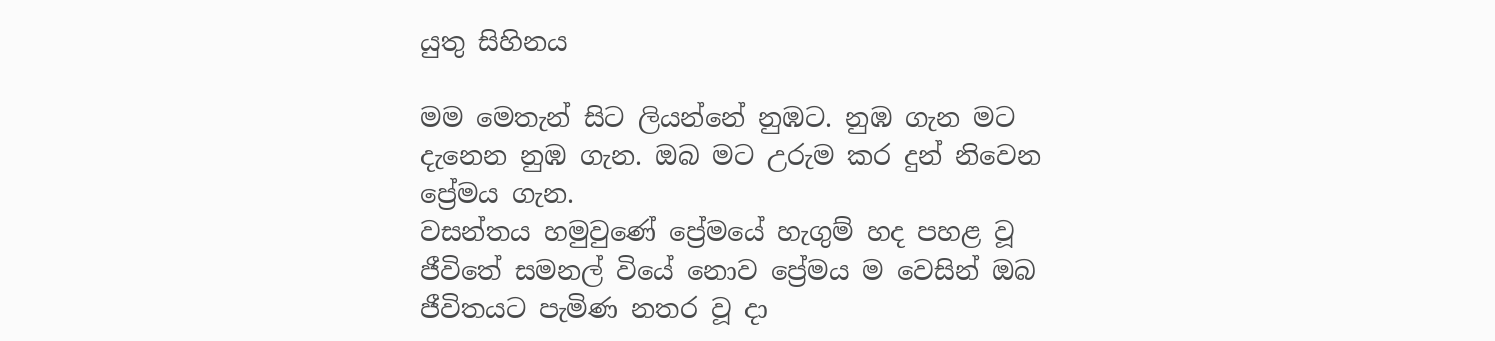යුතු සිහිනය

මම මෙතැන් සිට ලියන්නේ නුඹට. නුඹ ගැන මට දැනෙන නුඹ ගැන. ඔබ මට උරුම කර දුන් නිවෙන ප්‍රේමය ගැන.
වසන්තය හමුවුණේ ප්‍රේමයේ හැගුම් හද පහළ වූ ජීවිතේ සමනල් වියේ නොව ප්‍රේමය ම වෙසින් ඔබ ජීවිතයට පැමිණ නතර වූ දා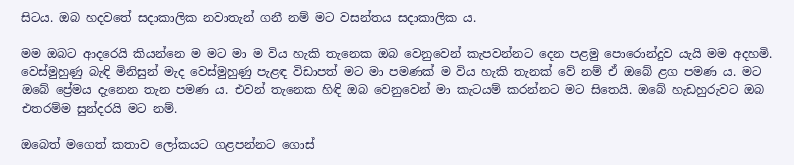සිටය. ඔබ හදවතේ සදාකාලික නවාතැන් ගනී නම් මට වසන්තය සදාකාලික ය.

මම ඔබට ආදරෙයි කියන්නෙ ම මට මා ම විය හැකි තැනෙක ඔබ වෙනුවෙන් කැපවන්නට දෙන පළමු පොරොන්දුව යැයි මම අදහමි. වෙස්මුහුණු බැඳි මිනිසුන් මැද වෙස්මුහුණු පැළඳ විඩාපත් මට මා පමණක් ම විය හැකි තැනක් වේ නම් ඒ ඔබේ ළග පමණ ය. මට ඔබේ ප්‍රේමය දැනෙන තැන පමණ ය. එවන් තැනෙක හිඳි ඔබ වෙනුවෙන් මා කැටයම් කරන්නට මට සිතෙයි. ඔබේ හැඩහුරුවට ඔබ එතරම්ම සුන්දරයි මට නම්.

ඔබෙත් මගෙත් කතාව ලෝකයට ගළපන්නට ගොස්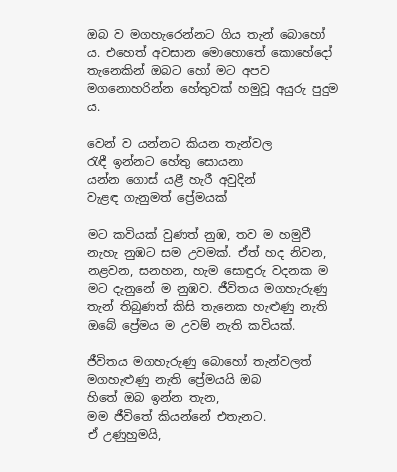ඔබ ව මගහැරෙන්නට ගිය තැන් බොහෝ ය. එහෙත් අවසාන මොහොතේ කොහේදෝ තැනෙකින් ඔබට හෝ මට අපව මගනොහරින්න හේතුවක් හමුවූ අයුරු පුදුම ය.

වෙන් ව යන්නට කියන තැන්වල
රැඳී ඉන්නට හේතු සොයනා
යන්න ගොස් යළී හැරී අවුදින්
වැළඳ ගැනුමත් ප්‍රේමයක්

මට කවියක් වුණත් නුඹ, තව ම හමුවී නැහැ නුඹට සම උවමක්. ඒත් හද නිවන, නළවන, සනහන, හැම සොඳුරු වදනක ම මට දැනුනේ ම නුඹව. ජීවිතය මගහැරුණු තැන් තිබුණත් කිසි තැනෙක හැළුණු නැති ඔබේ ප්‍රේමය ම උවම් නැති කවියක්.

ජීවිතය මගහැරුණු බොහෝ තැන්වලත්
මගහැළුණු නැති ප්‍රේමයයි ඔබ
හිතේ ඔබ ඉන්න තැන,
මම ජීවිතේ කියන්නේ එතැනට.
ඒ උණුහුමයි,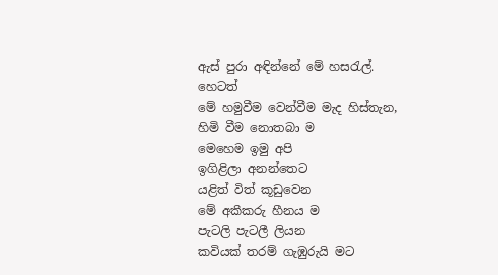ඇස් පුරා අඳින්නේ මේ හසරැල්.
හෙටත්
මේ හමුවීම වෙන්වීම මැද හිස්තැන,
හිමි වීම නොතබා ම
මෙහෙම ඉමු අපි
ඉගිළිලා අනන්තෙට
යළිත් විත් කූඩුවෙන
මේ අකීකරු හීනය ම
පැටලි පැටලී ලියන
කවියක් තරම් ගැඹුරුයි මට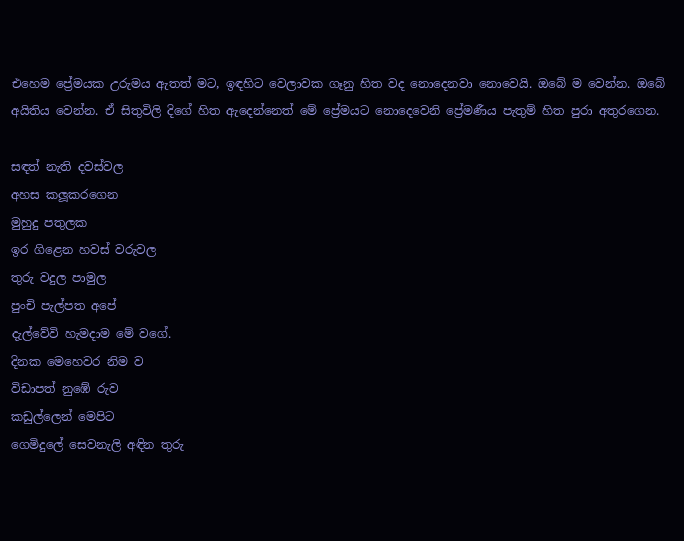එහෙම ප්‍රේමයක උරුමය ඇතත් මට, ඉඳහිට වෙලාවක ගෑනු හිත වද නොදෙනවා නොවෙයි. ඔබේ ම වෙන්න. ඔබේ අයිතිය වෙන්න. ඒ සිතුවිලි දිගේ හිත ඇදෙන්නෙත් මේ ප්‍රේමයට නොදෙවෙනි ප්‍රේමණීය පැතුම් හිත පුරා අතුරගෙන.

සඳත් නැති දවස්වල
අහස කලූකරගෙන
මුහුදු පතුලක
ඉර ගිළෙන හවස් වරුවල
තුරු වදුල පාමුල
පුංචි පැල්පත අපේ
දැල්වේවි හැමදාම මේ වගේ.
දිනක මෙහෙවර නිම ව
විඩාපත් නුඹේ රුව
කඩුල්ලෙන් මෙපිට
ගෙමිදුලේ සෙවනැලි අඳින තුරු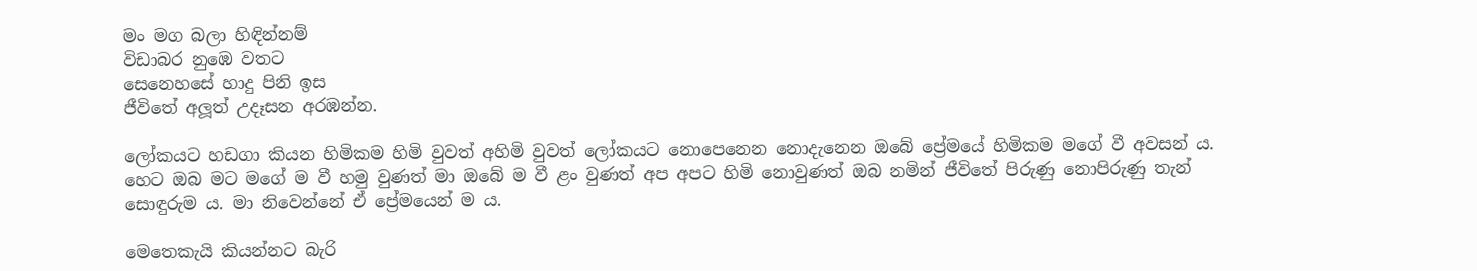මං මග බලා හිඳින්නම්
විඩාබර නුඹෙ වතට
සෙනෙහසේ හාදු පිනි ඉස
ජීවිතේ අලූත් උදෑසන අරඹන්න.

ලෝකයට හඩගා කියන හිමිකම හිමි වුවත් අහිමි වුවත් ලෝකයට නොපෙනෙන නොදැනෙන ඔබේ ප්‍රේමයේ හිමිකම මගේ වී අවසන් ය. හෙට ඔබ මට මගේ ම වී හමු වුණත් මා ඔබේ ම වී ළං වුණත් අප අපට හිමි නොවුණත් ඔබ නමින් ජීවිතේ පිරුණු නොපිරුණු තැන් සොඳුරුම ය. මා නිවෙන්නේ ඒ ප්‍රේමයෙන් ම ය.

මෙතෙකැයි කියන්නට බැරි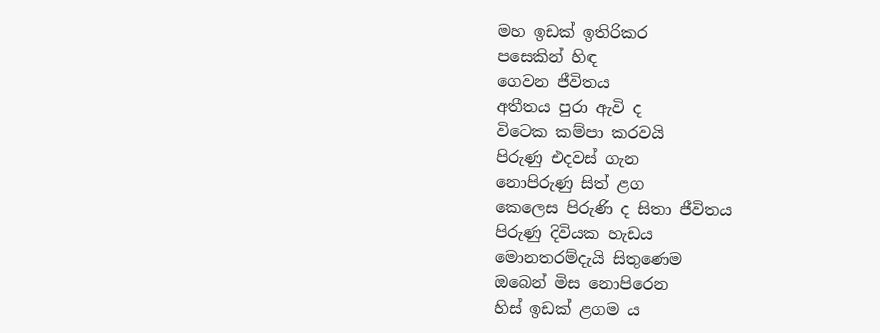මහ ඉඩක් ඉතිරිකර
පසෙකින් හිඳ
ගෙවන ජීවිතය
අතීතය පුරා ඇවි ද
විටෙක කම්පා කරවයි
පිරුණු එදවස් ගැන
නොපිරුණු සිත් ළග
කෙලෙස පිරුණි ද සිතා ජීවිතය
පිරුණු දිවියක හැඩය
මොනතරම්දැයි සිතුණෙම
ඔබෙන් මිස නොපිරෙන
හිස් ඉඩක් ළගම ය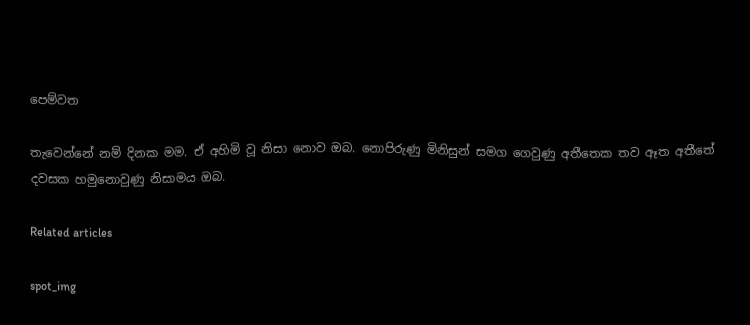පෙම්වත

තැවෙන්නේ නම් දිනක මම. ඒ අහිමි වූ නිසා නොව ඔබ. නොපිරුණු මිනිසුන් සමග ගෙවුණු අතීතෙක තව ඈත අතීතේ දවසක හමුනොවුණු නිසාමය ඔබ.

Related articles

spot_img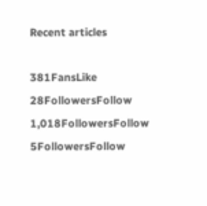Recent articles

381FansLike
28FollowersFollow
1,018FollowersFollow
5FollowersFollow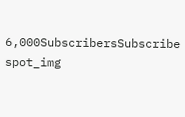6,000SubscribersSubscribe
spot_img